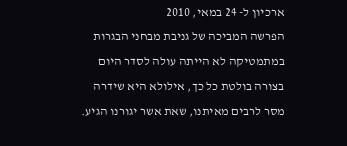ארכיון ל- 24 במאי, 2010
הפרשה המביכה של גניבת מבחני הבגרות במתמטיקה לא הייתה עולה לסדר היום בצורה בולטת כל כך, אילולא היא שידרה מסר לרבים מאיתנו, שאת אשר יגורנו הגיע.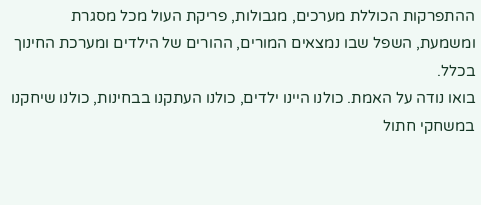ההתפרקות הכוללת מערכים, מגבולות, פריקת העול מכל מסגרת ומשמעת, השפל שבו נמצאים המורים, ההורים של הילדים ומערכת החינוך בכלל.
בואו נודה על האמת. כולנו היינו ילדים, כולנו העתקנו בבחינות, כולנו שיחקנו במשחקי חתול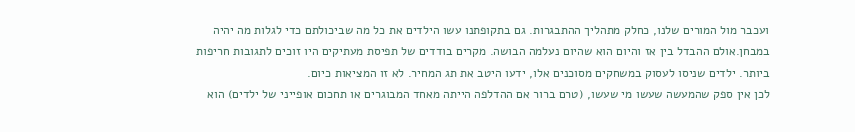ועכבר מול המורים שלנו, כחלק מתהליך ההתבגרות. גם בתקופתנו עשו הילדים את כל מה שביכולתם כדי לגלות מה יהיה במבחן.אולם ההבדל בין אז והיום הוא שהיום נעלמה הבושה. מקרים בודדים של תפיסת מעתיקים היו זוכים לתגובות חריפות ביותר. ילדים שניסו לעסוק במשחקים מסוכנים אלו, ידעו היטב את תג המחיר. לא זו המציאות כיום.
לכן אין ספק שהמעשה שעשו מי שעשו, (טרם ברור אם ההדלפה הייתה מאחד המבוגרים או תחכום אופייני של ילדים) הוא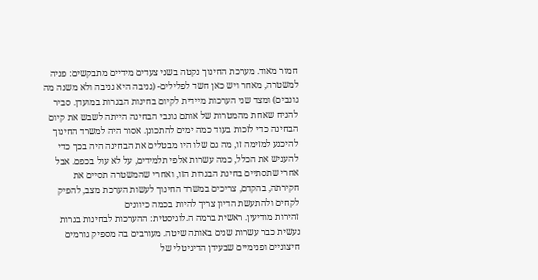חמור מאוד. מערכת החינוך נקטה בשני צעדים מידיים מתבקשים: פניה למשטרה, מאחר ויש כאן חשד לפלילים- (גניבה היא גניבה ולא משנה מה גונבים) ומצד שני הערכות מיידית לקיום בחינות הבגרות במועדן. סביר להניח שאחת מהמטרות של אותם גונבי הבחינה הייתה לשבש את קיום הבחינה כדי לזכות בעוד כמה ימים להתכונן. אסור היה למשרד החינוך להיכנע למזימה זו, מה גם שלו היו מבטלים את הבחינה היה בכך כדי להעניש את הכלל, כמה עשרות אלפי תלמידים, על לא עול בכפם. אבל אחרי שתסתיים בחינת הבגרות הזו, ואחרי שהמשטרה תסיים את חקירתה, בהקדם, צריכים במשרד החינוך לעשות הערכת מצב, להפיק לקחים ולהתעשת הדיון צריך להיות בכמה כיוונים
זהירות מודיעין. ראשית ברמה ה.לוגיסטית: ההערכות לבחינות בגרות נעשית כבר עשרות שנים באותה שיטה. מעורבים בה מספיק גורמים חיצוניים ופנימיים שבעידן הדיגיטלי של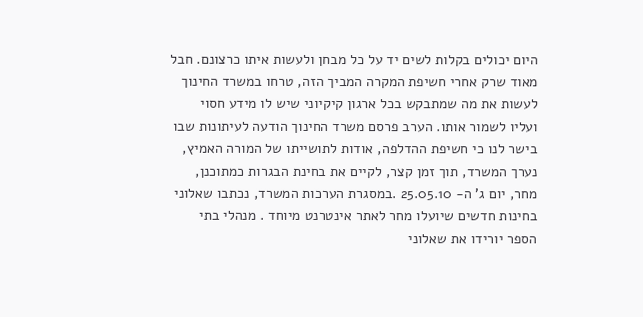היום יכולים בקלות לשים יד על כל מבחן ולעשות איתו כרצונם. חבל מאוד שרק אחרי חשיפת המקרה המביך הזה, טרחו במשרד החינוך לעשות את מה שמתבקש בכל ארגון קיקיוני שיש לו מידע חסוי ועליו לשמור אותו. הערב פרסם משרד החינוך הודעה לעיתונות שבו בישר לנו כי חשיפת ההדלפה, אודות לתושייתו של המורה האמיץ, נערך המשרד, תוך זמן קצר, לקיים את בחינת הבגרות כמתוכנן, מחר, יום ג' ה- 25.05.10 .במסגרת הערכות המשרד, נכתבו שאלוני בחינות חדשים שיועלו מחר לאתר אינטרנט מיוחד . מנהלי בתי הספר יורידו את שאלוני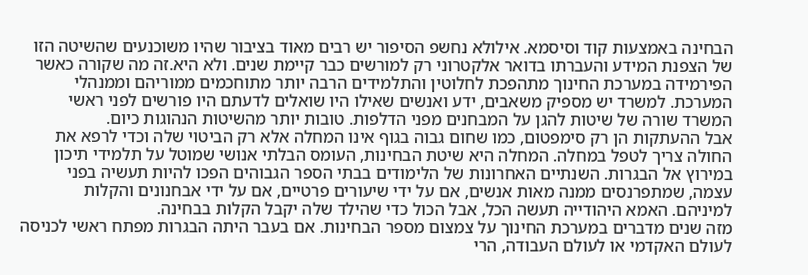הבחינה באמצעות קוד וסיסמא. אילולא נחשפ הסיפור יש רבים מאוד בציבור שהיו משוכנעים שהשיטה הזו של הצפנת המידע והעברתו בדואר אלקטרוני רק למורשים כבר קיימת שנים. ולא היא.זה מה שקורה כאשר הפירמידה במערכת החינוך מתהפכת לחלוטין והתלמידים הרבה יותר מתוחכמים ממוריהם וממנהלי המערכת. למשרד יש מספיק משאבים, ידע ואנשים שאילו היו שואלים לדעתם היו פורשים לפני ראשי המשרד שורה של שיטות להגן על המבחנים מפני הדלפות. טובות יותר מהשיטות הנהוגות כיום.
אבל ההעתקות הן רק סימפטום, כמו שחום גבוה בגוף אינו המחלה אלא רק הביטוי שלה וכדי לרפא את החולה צריך לטפל במחלה. המחלה היא שיטת הבחינות, העומס הבלתי אנושי שמוטל על תלמידי תיכון במירוץ אל הבגרות. השנתיים האחרונות של הלימודים בבתי הספר הגבוהים הפכו להיות תעשיה בפני עצמה, שמתפרנסים ממנה מאות אנשים, אם על ידי שיעורים פרטיים, אם על ידי אבחנונים והקלות למיניהם. האמא היהודייה תעשה הכל, אבל הכול כדי שהילד שלה יקבל הקלות בבחינה.
מזה שנים מדברים במערכת החינוך על צמצום מספר הבחינות. אם בעבר היתה הבגרות מפתח ראשי לכניסה לעולם האקדמי או לעולם העבודה, הרי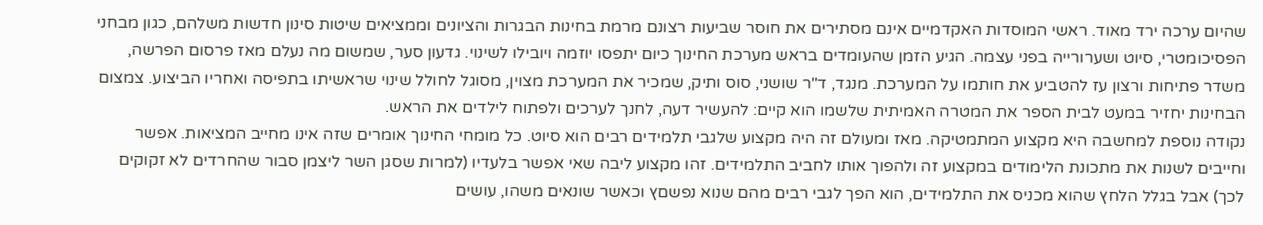שהיום ערכה ירד מאוד. ראשי המוסדות האקדמיים אינם מסתירים את חוסר שביעות רצונם מרמת בחינות הבגרות והציונים וממציאים שיטות סינון חדשות משלהם, כגון מבחני הפסיכומטרי, סיוט ושערורייה בפני עצמה. הגיע הזמן שהעומדים בראש מערכת החינוך כיום יתפסו יוזמה ויובילו לשינוי. גדעון סער, שמשום מה נעלם מאז פרסום הפרשה, משדר פתיחות ורצון עז להטביע את חותמו על המערכת. מנגד, ד"ר שושני, סוס ותיק, שמכיר את המערכת מצוין, מסוגל לחולל שינוי שראשיתו בתפיסה ואחריו הביצוע. צמצום הבחינות יחזיר במעט לבית הספר את המטרה האמיתית שלשמו הוא קיים: להעשיר דעה, לחנך לערכים ולפתוח לילדים את הראש.
נקודה נוספת למחשבה היא מקצוע המתמטיקה. מאז ומעולם זה היה מקצוע שלגבי תלמידים רבים הוא סיוט. כל מומחי החינוך אומרים שזה אינו מחייב המציאות. אפשר וחייבים לשנות את מתכונת הלימודים במקצוע זה ולהפוך אותו לחביב התלמידים. זהו מקצוע ליבה שאי אפשר בלעדיו (למרות שסגן השר ליצמן סבור שהחרדים לא זקוקים לכך) אבל בגלל הלחץ שהוא מכניס את התלמידים, הוא הפך לגבי רבים מהם שנוא נפשםץ וכאשר שונאים משהו, עושים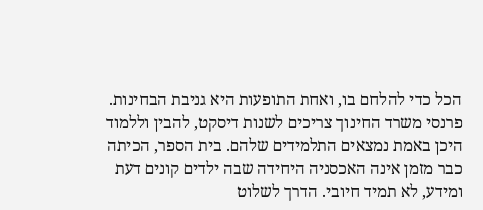הכל כדי להלחם בו, ואחת התופעות היא גניבת הבחינות.
פרנסי משרד החינוך צריכים לשנות דיסקט, להבין וללמוד היכן באמת נמצאים התלמידים שלהם. בית הספר, הכיתה כבר מזמן אינה האכסניה היחידה שבה ילדים קונים דעת ומידע, לא תמיד חיובי. הדרך לשלוט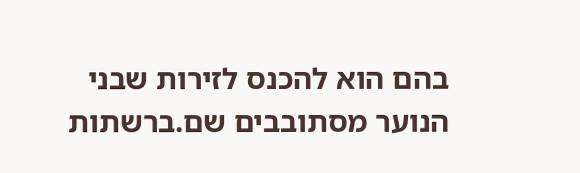בהם הוא להכנס לזירות שבני הנוער מסתובבים שם.ברשתות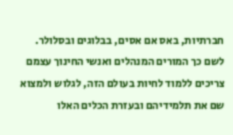חברתיות, באס אם אסים, בבלוגים ובסלולר. לשם כך המורים המנהלים ואנשי החינוך עצמם צריכים ללמוד לחיות בעולם הזה, לגלוש ולמצוא שם את תלמידיהם ובעזרת הכלים האלו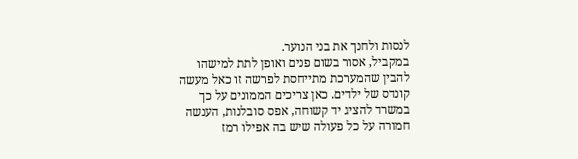לנסות ולחנך את בני הנוער.
במקביל, אסור בשום פנים ואופן לתת למישהו להבין שהמערכת מתייחסת לפרשה זו כאל מעשה קונדס של ילדים. כאן צריכים הממונים על כך במשרד להציג יד קשוחה, אפס סובלנות, הענשה חמורה על כל פעולה שיש בה אפילו רמז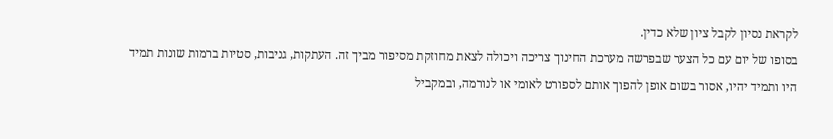לקראת נסיון לקבל ציון שלא כדין.
בסופו של יום עם כל הצער שבפרשה מערכת החינוך צריכה ויכולה לצאת מחוזקת מסיפור מביך זה. העתקות, גניבות, סטיות ברמות שונות תמיד היו ותמיד יהיו, אסור בשום אופן להפוך אותם לספורט לאומי או לנורמה, ובמקביל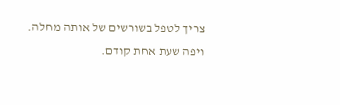צריך לטפל בשורשים של אותה מחלה. ויפה שעת אחת קודם.